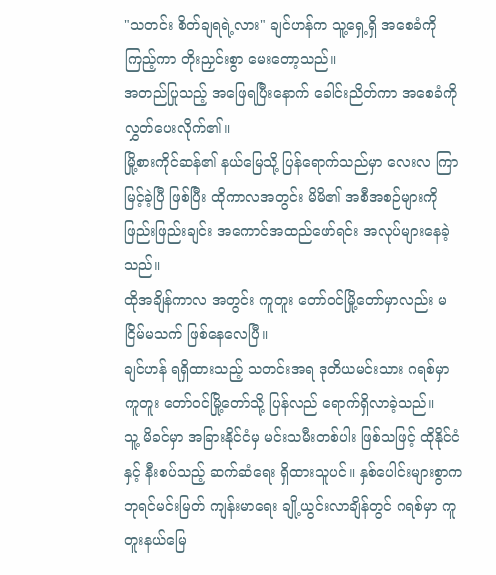"သတင်း စိတ်ချရရဲ့လား" ချင်ဟန်က သူ့ရှေ့ရှိ အစေခံကို ကြည့်ကာ တိုးညှင်းစွာ မေးတော့သည်။
အတည်ပြုသည့် အဖြေရပြီးနောက် ခေါင်းညိတ်ကာ အစေခံကို လွှတ်ပေးလိုက်၏။
မြို့စားကိုင်ဆန်၏ နယ်မြေသို့ ပြန်ရောက်သည်မှာ လေးလ ကြာမြင့်ခဲ့ပြီ ဖြစ်ပြီး ထိုကာလအတွင်း မိမိ၏ အစီအစဉ်များကို ဖြည်းဖြည်းချင်း အကောင်အထည်ဖော်ရင်း အလုပ်များနေခဲ့သည်။
ထိုအချိန်ကာလ အတွင်း ကူတူး တော်ဝင်မြို့တော်မှာလည်း မငြိမ်မသက် ဖြစ်နေလေပြီ။
ချင်ဟန် ရရှိထားသည့် သတင်းအရ ဒုတိယမင်းသား ဂရစ်မှာ ကူတူး တော်ဝင်မြို့တော်သို့ ပြန်လည် ရောက်ရှိလာခဲ့သည်။
သူ့ မိခင်မှာ အခြားနိုင်ငံမှ မင်းသမီးတစ်ပါး ဖြစ်သဖြင့် ထိုနိုင်ငံနှင့် နီးစပ်သည့် ဆက်ဆံရေး ရှိထားသူပင်။ နှစ်ပေါင်းများစွာက ဘုရင်မင်းမြတ် ကျန်းမာရေး ချို့ယွင်းလာချိန်တွင် ဂရစ်မှာ ကူတူးနယ်မြေ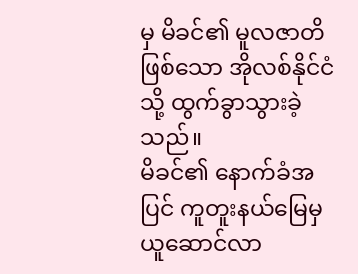မှ မိခင်၏ မူလဇာတိဖြစ်သော အိုလစ်နိုင်ငံသို့ ထွက်ခွာသွားခဲ့သည်။
မိခင်၏ နောက်ခံအပြင် ကူတူးနယ်မြေမှ ယူဆောင်လာ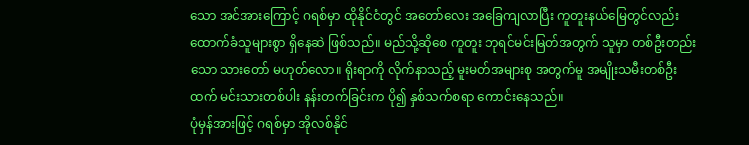သော အင်အားကြောင့် ဂရစ်မှာ ထိုနိုင်ငံတွင် အတော်လေး အခြေကျလာပြီး ကူတူးနယ်မြေတွင်လည်း ထောက်ခံသူများစွာ ရှိနေဆဲ ဖြစ်သည်။ မည်သို့ဆိုစေ ကူတူး ဘုရင်မင်းမြတ်အတွက် သူမှာ တစ်ဦးတည်းသော သားတော် မဟုတ်လော။ ရိုးရာကို လိုက်နာသည့် မူးမတ်အများစု အတွက်မူ အမျိုးသမီးတစ်ဦးထက် မင်းသားတစ်ပါး နန်းတက်ခြင်းက ပို၍ နှစ်သက်စရာ ကောင်းနေသည်။
ပုံမှန်အားဖြင့် ဂရစ်မှာ အိုလစ်နိုင်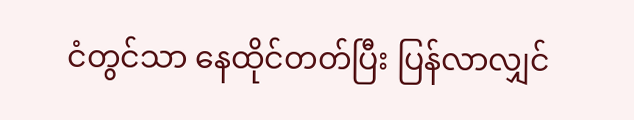ငံတွင်သာ နေထိုင်တတ်ပြီး ပြန်လာလျှင်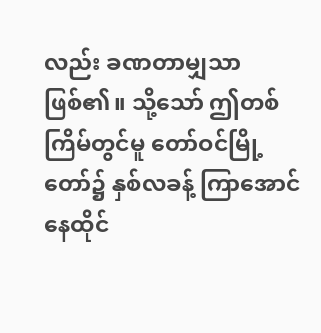လည်း ခဏတာမျှသာ ဖြစ်၏။ သို့သော် ဤတစ်ကြိမ်တွင်မူ တော်ဝင်မြို့တော်၌ နှစ်လခန့် ကြာအောင် နေထိုင်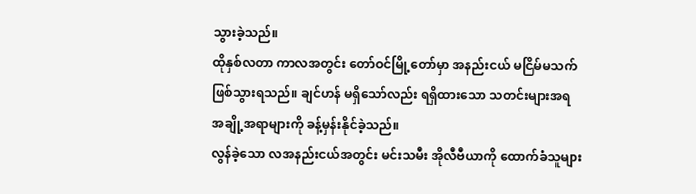သွားခဲ့သည်။
ထိုနှစ်လတာ ကာလအတွင်း တော်ဝင်မြို့တော်မှာ အနည်းငယ် မငြိမ်မသက် ဖြစ်သွားရသည်။ ချင်ဟန် မရှိသော်လည်း ရရှိထားသော သတင်းများအရ အချို့အရာများကို ခန့်မှန်းနိုင်ခဲ့သည်။
လွန်ခဲ့သော လအနည်းငယ်အတွင်း မင်းသမီး အိုလီဗီယာကို ထောက်ခံသူများ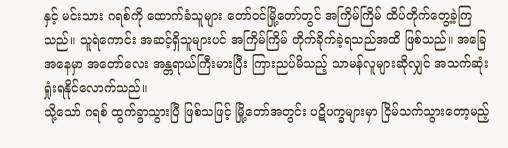နှင့် မင်းသား ဂရစ်ကို ထောက်ခံသူများ တော်ဝင်မြို့တော်တွင် အကြိမ်ကြိမ် ထိပ်တိုက်တွေ့ခဲ့ကြသည်။ သူရဲကောင်း အဆင့်ရှိသူများပင် အကြိမ်ကြိမ် တိုက်ခိုက်ခဲ့ရသည်အထိ ဖြစ်သည်။ အခြေအနေမှာ အတော်လေး အန္တရာယ်ကြီးမားပြီး ကြားညပ်မိသည့် သာမန်လူများဆိုလျှင် အသက်ဆုံးရှုံးရနိုင်လောက်သည်။
သို့သော် ဂရစ် ထွက်ခွာသွားပြီ ဖြစ်သဖြင့် မြို့တော်အတွင်း ပဋိပက္ခများမှာ ငြိမ်သက်သွားတော့မည့်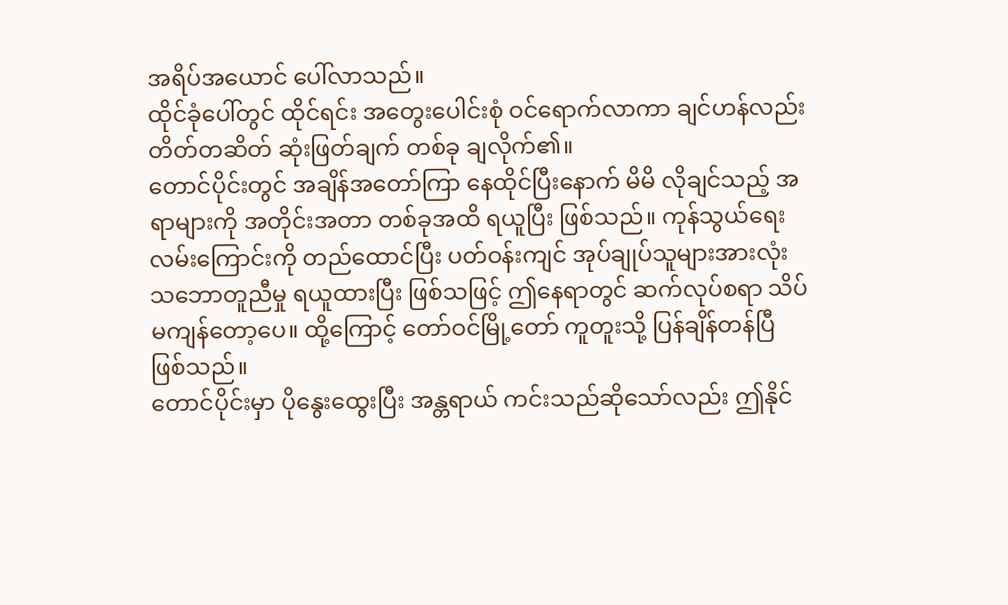အရိပ်အယောင် ပေါ်လာသည်။
ထိုင်ခုံပေါ်တွင် ထိုင်ရင်း အတွေးပေါင်းစုံ ဝင်ရောက်လာကာ ချင်ဟန်လည်း တိတ်တဆိတ် ဆုံးဖြတ်ချက် တစ်ခု ချလိုက်၏။
တောင်ပိုင်းတွင် အချိန်အတော်ကြာ နေထိုင်ပြီးနောက် မိမိ လိုချင်သည့် အရာများကို အတိုင်းအတာ တစ်ခုအထိ ရယူပြီး ဖြစ်သည်။ ကုန်သွယ်ရေး လမ်းကြောင်းကို တည်ထောင်ပြီး ပတ်ဝန်းကျင် အုပ်ချုပ်သူများအားလုံး သဘောတူညီမှု ရယူထားပြီး ဖြစ်သဖြင့် ဤနေရာတွင် ဆက်လုပ်စရာ သိပ်မကျန်တော့ပေ။ ထို့ကြောင့် တော်ဝင်မြို့တော် ကူတူးသို့ ပြန်ချိန်တန်ပြီ ဖြစ်သည်။
တောင်ပိုင်းမှာ ပိုနွေးထွေးပြီး အန္တရာယ် ကင်းသည်ဆိုသော်လည်း ဤနိုင်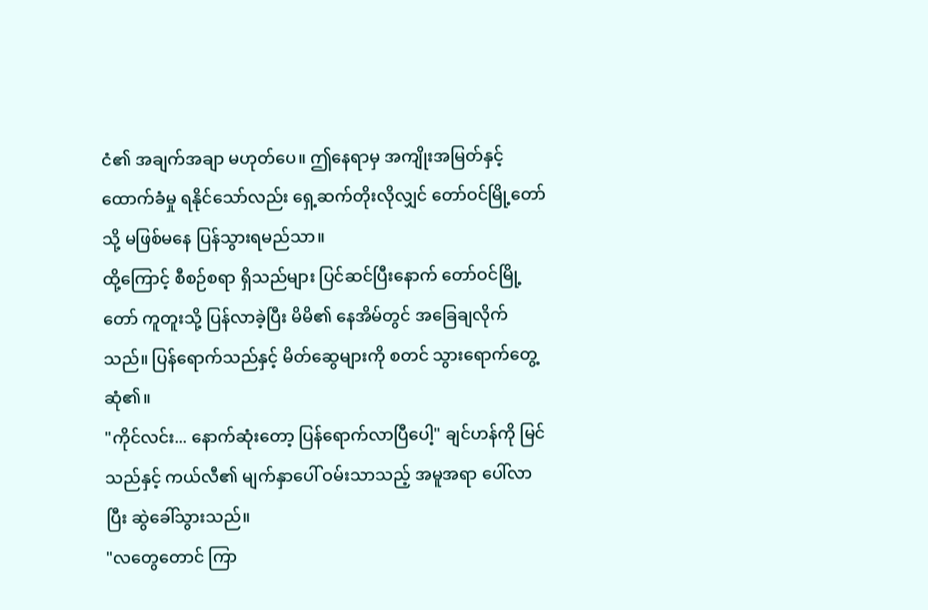ငံ၏ အချက်အချာ မဟုတ်ပေ။ ဤနေရာမှ အကျိုးအမြတ်နှင့် ထောက်ခံမှု ရနိုင်သော်လည်း ရှေ့ဆက်တိုးလိုလျှင် တော်ဝင်မြို့တော်သို့ မဖြစ်မနေ ပြန်သွားရမည်သာ။
ထို့ကြောင့် စီစဉ်စရာ ရှိသည်များ ပြင်ဆင်ပြီးနောက် တော်ဝင်မြို့တော် ကူတူးသို့ ပြန်လာခဲ့ပြီး မိမိ၏ နေအိမ်တွင် အခြေချလိုက်သည်။ ပြန်ရောက်သည်နှင့် မိတ်ဆွေများကို စတင် သွားရောက်တွေ့ဆုံ၏။
"ကိုင်လင်း... နောက်ဆုံးတော့ ပြန်ရောက်လာပြီပေါ့" ချင်ဟန်ကို မြင်သည်နှင့် ကယ်လီ၏ မျက်နှာပေါ် ဝမ်းသာသည့် အမူအရာ ပေါ်လာပြီး ဆွဲခေါ်သွားသည်။
"လတွေတောင် ကြာ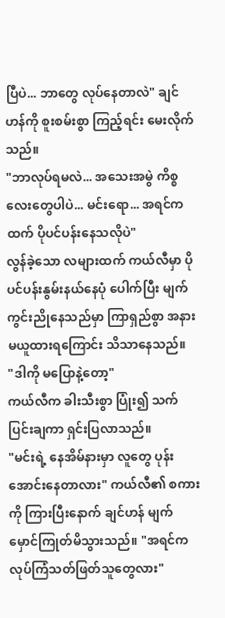ပြီပဲ... ဘာတွေ လုပ်နေတာလဲ" ချင်ဟန်ကို စူးစမ်းစွာ ကြည့်ရင်း မေးလိုက်သည်။
"ဘာလုပ်ရမလဲ... အသေးအမွဲ ကိစ္စလေးတွေပါပဲ... မင်းရော... အရင်ကထက် ပိုပင်ပန်းနေသလိုပဲ"
လွန်ခဲ့သော လများထက် ကယ်လီမှာ ပိုပင်ပန်းနွမ်းနယ်နေပုံ ပေါက်ပြီး မျက်ကွင်းညိုနေသည်မှာ ကြာရှည်စွာ အနားမယူထားရကြောင်း သိသာနေသည်။
"ဒါကို မပြောနဲ့တော့"
ကယ်လီက ခါးသီးစွာ ပြုံး၍ သက်ပြင်းချကာ ရှင်းပြလာသည်။
"မင်းရဲ့ နေအိမ်နားမှာ လူတွေ ပုန်းအောင်းနေတာလား" ကယ်လီ၏ စကားကို ကြားပြီးနောက် ချင်ဟန် မျက်မှောင်ကြုတ်မိသွားသည်။ "အရင်က လုပ်ကြံသတ်ဖြတ်သူတွေလား"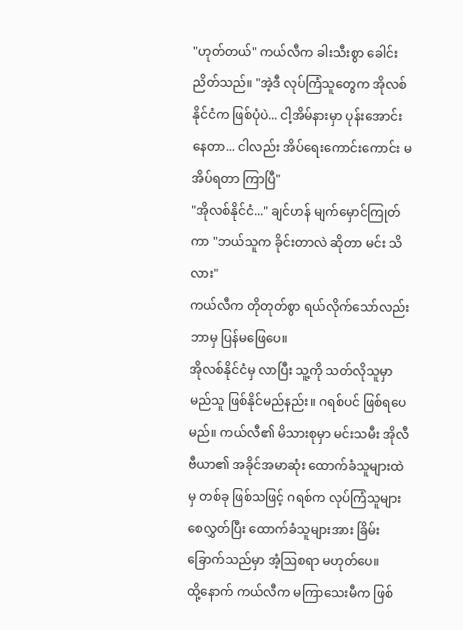"ဟုတ်တယ်" ကယ်လီက ခါးသီးစွာ ခေါင်းညိတ်သည်။ "အဲ့ဒီ လုပ်ကြံသူတွေက အိုလစ်နိုင်ငံက ဖြစ်ပုံပဲ... ငါ့အိမ်နားမှာ ပုန်းအောင်းနေတာ... ငါလည်း အိပ်ရေးကောင်းကောင်း မအိပ်ရတာ ကြာပြီ"
"အိုလစ်နိုင်ငံ..." ချင်ဟန် မျက်မှောင်ကြုတ်ကာ "ဘယ်သူက ခိုင်းတာလဲ ဆိုတာ မင်း သိလား"
ကယ်လီက တိုတုတ်စွာ ရယ်လိုက်သော်လည်း ဘာမှ ပြန်မဖြေပေ။
အိုလစ်နိုင်ငံမှ လာပြီး သူ့ကို သတ်လိုသူမှာ မည်သူ ဖြစ်နိုင်မည်နည်း။ ဂရစ်ပင် ဖြစ်ရပေမည်။ ကယ်လီ၏ မိသားစုမှာ မင်းသမီး အိုလီဗီယာ၏ အခိုင်အမာဆုံး ထောက်ခံသူများထဲမှ တစ်ခု ဖြစ်သဖြင့် ဂရစ်က လုပ်ကြံသူများ စေလွှတ်ပြီး ထောက်ခံသူများအား ခြိမ်းခြောက်သည်မှာ အံ့ဩစရာ မဟုတ်ပေ။
ထို့နောက် ကယ်လီက မကြာသေးမီက ဖြစ်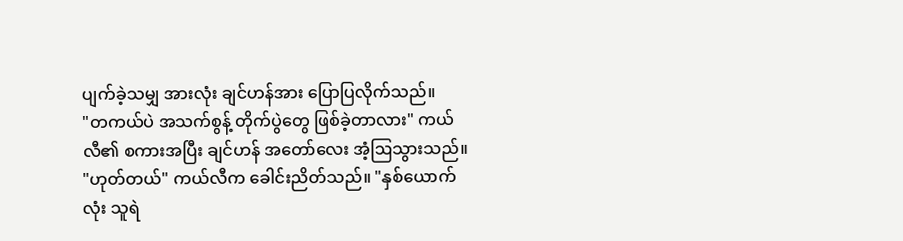ပျက်ခဲ့သမျှ အားလုံး ချင်ဟန်အား ပြောပြလိုက်သည်။
"တကယ်ပဲ အသက်စွန့် တိုက်ပွဲတွေ ဖြစ်ခဲ့တာလား" ကယ်လီ၏ စကားအပြီး ချင်ဟန် အတော်လေး အံ့ဩသွားသည်။
"ဟုတ်တယ်" ကယ်လီက ခေါင်းညိတ်သည်။ "နှစ်ယောက်လုံး သူရဲ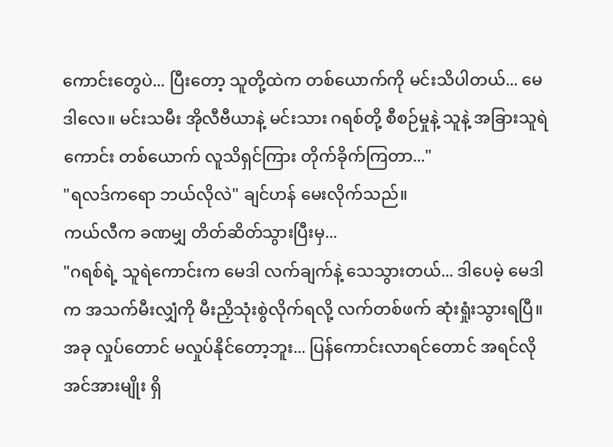ကောင်းတွေပဲ... ပြီးတော့ သူတို့ထဲက တစ်ယောက်ကို မင်းသိပါတယ်... မေဒါလေ။ မင်းသမီး အိုလီဗီယာနဲ့ မင်းသား ဂရစ်တို့ စီစဉ်မှုနဲ့ သူနဲ့ အခြားသူရဲကောင်း တစ်ယောက် လူသိရှင်ကြား တိုက်ခိုက်ကြတာ..."
"ရလဒ်ကရော ဘယ်လိုလဲ" ချင်ဟန် မေးလိုက်သည်။
ကယ်လီက ခဏမျှ တိတ်ဆိတ်သွားပြီးမှ...
"ဂရစ်ရဲ့ သူရဲကောင်းက မေဒါ လက်ချက်နဲ့ သေသွားတယ်... ဒါပေမဲ့ မေဒါက အသက်မီးလျှံကို မီးညှိသုံးစွဲလိုက်ရလို့ လက်တစ်ဖက် ဆုံးရှုံးသွားရပြီ။ အခု လှုပ်တောင် မလှုပ်နိုင်တော့ဘူး... ပြန်ကောင်းလာရင်တောင် အရင်လို အင်အားမျိုး ရှိ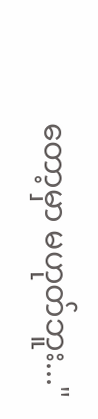တော့မှာ မဟုတ်ဘူး..."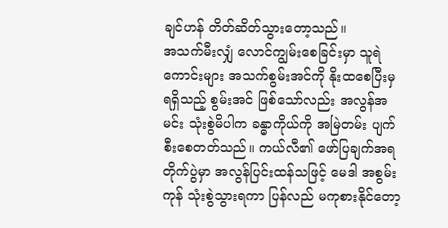ချင်ဟန် တိတ်ဆိတ်သွားတော့သည်။
အသက်မီးလျှံ လောင်ကျွမ်းစေခြင်းမှာ သူရဲကောင်းများ အသက်စွမ်းအင်ကို နိုးထစေပြီးမှ ရရှိသည့် စွမ်းအင် ဖြစ်သော်လည်း အလွန်အမင်း သုံးစွဲမိပါက ခန္ဓာကိုယ်ကို အမြဲတမ်း ပျက်စီးစေတတ်သည်။ ကယ်လီ၏ ဖော်ပြချက်အရ တိုက်ပွဲမှာ အလွန်ပြင်းထန်သဖြင့် မေဒါ အစွမ်းကုန် သုံးစွဲသွားရကာ ပြန်လည် မကုစားနိုင်တော့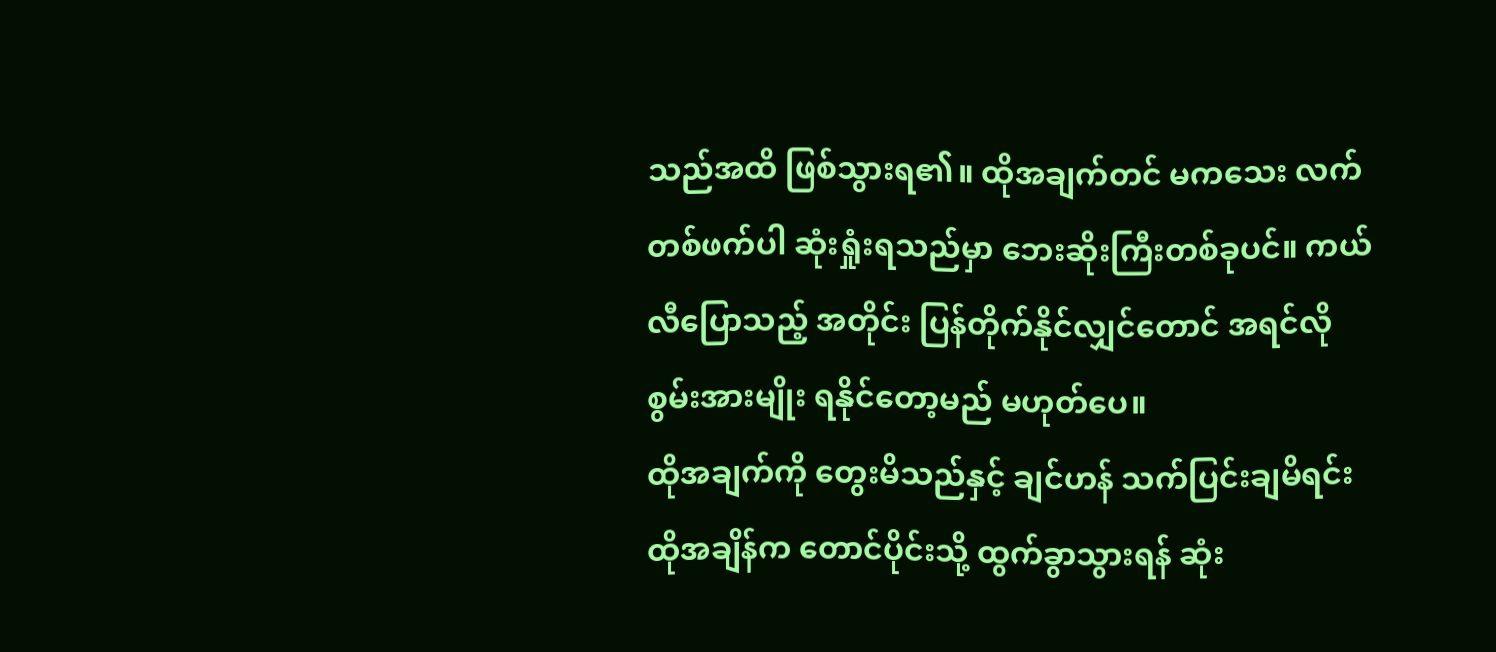သည်အထိ ဖြစ်သွားရ၏။ ထိုအချက်တင် မကသေး လက်တစ်ဖက်ပါ ဆုံးရှုံးရသည်မှာ ဘေးဆိုးကြီးတစ်ခုပင်။ ကယ်လီပြောသည့် အတိုင်း ပြန်တိုက်နိုင်လျှင်တောင် အရင်လို စွမ်းအားမျိုး ရနိုင်တော့မည် မဟုတ်ပေ။
ထိုအချက်ကို တွေးမိသည်နှင့် ချင်ဟန် သက်ပြင်းချမိရင်း ထိုအချိန်က တောင်ပိုင်းသို့ ထွက်ခွာသွားရန် ဆုံး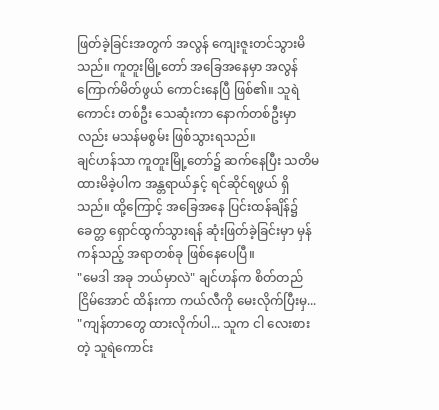ဖြတ်ခဲ့ခြင်းအတွက် အလွန် ကျေးဇူးတင်သွားမိသည်။ ကူတူးမြို့တော် အခြေအနေမှာ အလွန် ကြောက်မိတ်ဖွယ် ကောင်းနေပြီ ဖြစ်၏။ သူရဲကောင်း တစ်ဦး သေဆုံးကာ နောက်တစ်ဦးမှာလည်း မသန်မစွမ်း ဖြစ်သွားရသည်။
ချင်ဟန်သာ ကူတူးမြို့တော်၌ ဆက်နေပြီး သတိမထားမိခဲ့ပါက အန္တရာယ်နှင့် ရင်ဆိုင်ရဖွယ် ရှိသည်။ ထို့ကြောင့် အခြေအနေ ပြင်းထန်ချိန်၌ ခေတ္တ ရှောင်ထွက်သွားရန် ဆုံးဖြတ်ခဲ့ခြင်းမှာ မှန်ကန်သည့် အရာတစ်ခု ဖြစ်နေပေပြီ။
"မေဒါ အခု ဘယ်မှာလဲ" ချင်ဟန်က စိတ်တည်ငြိမ်အောင် ထိန်းကာ ကယ်လီကို မေးလိုက်ပြီးမှ... "ကျန်တာတွေ ထားလိုက်ပါ... သူက ငါ လေးစားတဲ့ သူရဲကောင်း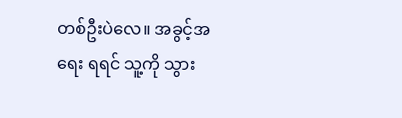တစ်ဦးပဲလေ။ အခွင့်အရေး ရရင် သူ့ကို သွား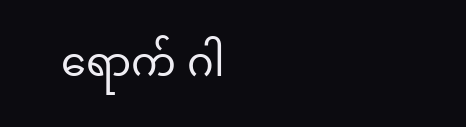ရောက် ဂါ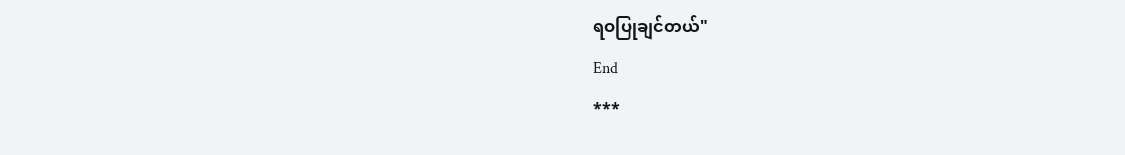ရဝပြုချင်တယ်"
End
***